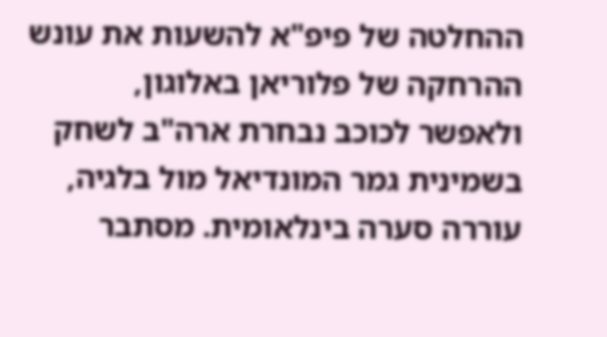ההחלטה של פיפ"א להשעות את עונש ההרחקה של פלוריאן באלוגון, ולאפשר לכוכב נבחרת ארה"ב לשחק בשמינית גמר המונדיאל מול בלגיה, עוררה סערה בינלאומית. מסתבר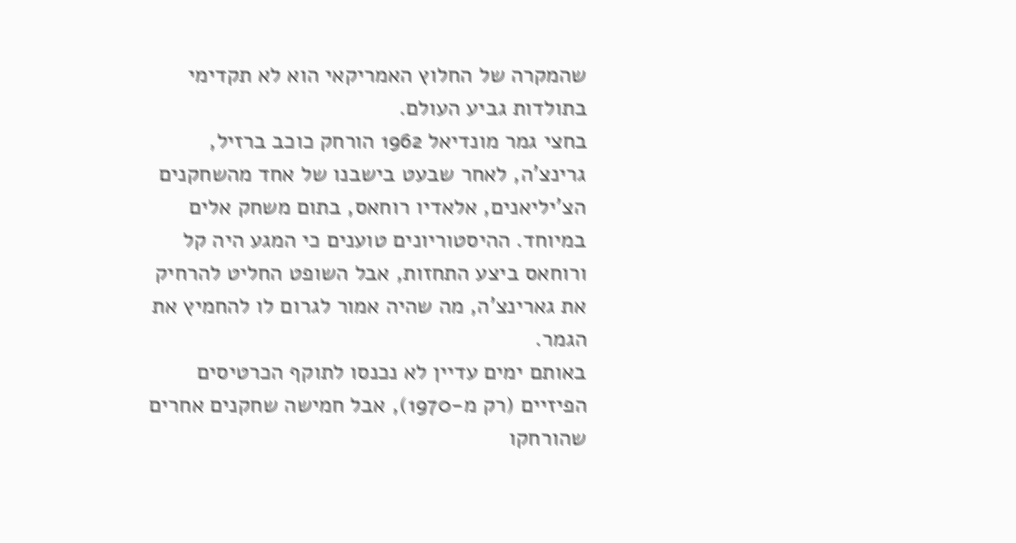שהמקרה של החלוץ האמריקאי הוא לא תקדימי בתולדות גביע העולם.
בחצי גמר מונדיאל 1962 הורחק כוכב ברזיל, גרינצ'ה, לאחר שבעט בישבנו של אחד מהשחקנים הצ'יליאנים, אלאדיו רוחאס, בתום משחק אלים במיוחד. ההיסטוריונים טוענים כי המגע היה קל ורוחאס ביצע התחזות, אבל השופט החליט להרחיק את גארינצ'ה, מה שהיה אמור לגרום לו להחמיץ את הגמר.
באותם ימים עדיין לא נכנסו לתוקף הכרטיסים הפיזיים (רק מ-1970), אבל חמישה שחקנים אחרים שהורחקו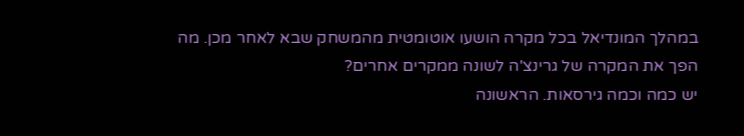במהלך המונדיאל בכל מקרה הושעו אוטומטית מהמשחק שבא לאחר מכן. מה הפך את המקרה של גרינצ'ה לשונה ממקרים אחרים?
יש כמה וכמה גירסאות. הראשונה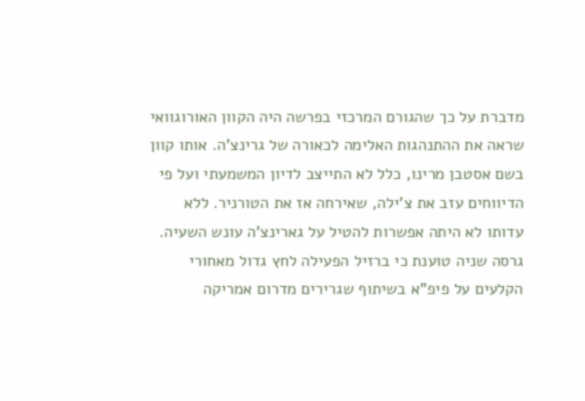מדברת על כך שהגורם המרכזי בפרשה היה הקוון האורוגוואי שראה את ההתנהגות האלימה לכאורה של גרינצ'ה. אותו קוון בשם אסטבן מרינו, כלל לא התייצב לדיון המשמעתי ועל פי הדיווחים עזב את צ'ילה, שאירחה אז את הטורניר. ללא עדותו לא היתה אפשרות להטיל על גארינצ'ה עונש השעיה.
גרסה שניה טוענת כי ברזיל הפעילה לחץ גדול מאחורי הקלעים על פיפ"א בשיתוף שגרירים מדרום אמריקה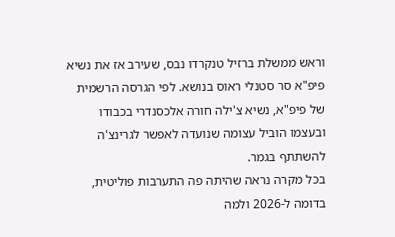וראש ממשלת ברזיל טנקרדו נבס, שעירב אז את נשיא פיפ"א סר סטנלי ראוס בנושא. לפי הגרסה הרשמית של פיפ"א, נשיא צ'ילה חורה אלכסנדרי בכבודו ובעצמו הוביל עצומה שנועדה לאפשר לגרינצ'ה להשתתף בגמר.
בכל מקרה נראה שהיתה פה התערבות פוליטית, בדומה ל-2026 ולמה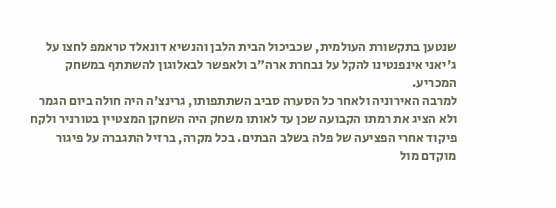שנטען בתקשורת העולמית, שכביכול הבית הלבן והנשיא דונאלד טראמפ לחצו על ג'יאני אינפנטינו להקל על נבחרת ארה"ב ולאפשר לבאלוגון להשתתף במשחק המכריע.
למרבה האירוניה ולאחר כל הסערה סביב השתתפותו, גרינצ'ה היה חולה ביום הגמר ולא הציג את רמתו הקבועה שכן עד לאותו משחק היה השחקן המצטיין בטורניר ולקח פיקוד אחרי הפציעה של פלה בשלב הבתים. בכל מקרה, ברזיל התגברה על פיגור מוקדם מול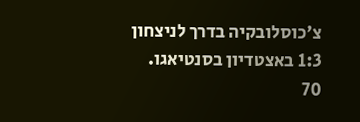צ'כוסלובקיה בדרך לניצחון 1:3 באצטדיון בסנטיאגו. 70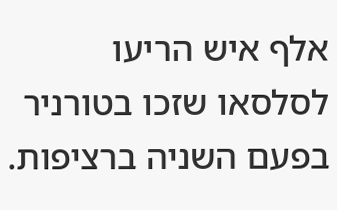אלף איש הריעו לסלסאו שזכו בטורניר בפעם השניה ברציפות.